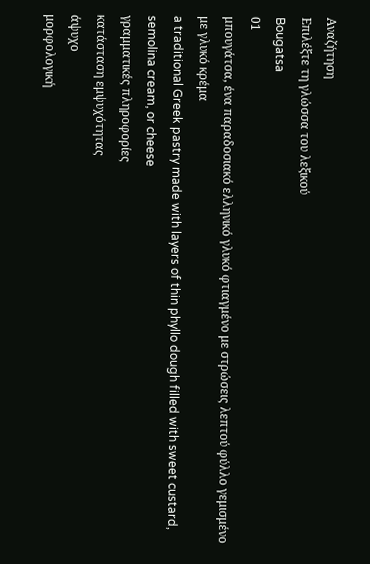Αναζήτηση
Επιλέξτε τη γλώσσα του λεξικού
Bougatsa
01
μπουγάτσα, ένα παραδοσιακό ελληνικό γλυκό φτιαγμένο με στρώσεις λεπτού φύλλο γεμισμένο με γλυκό κρέμα
a traditional Greek pastry made with layers of thin phyllo dough filled with sweet custard, semolina cream, or cheese
γραμματικές πληροφορίες
κατάσταση εμψυχότητας
άψυχο
μορφολογική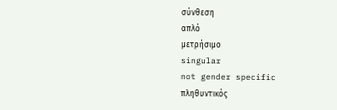σύνθεση
απλό
μετρήσιμο
singular
not gender specific
πληθυντικός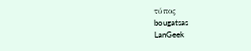τύπος
bougatsas
LanGeek